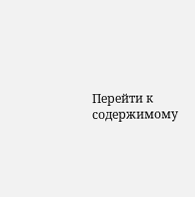Перейти к содержимому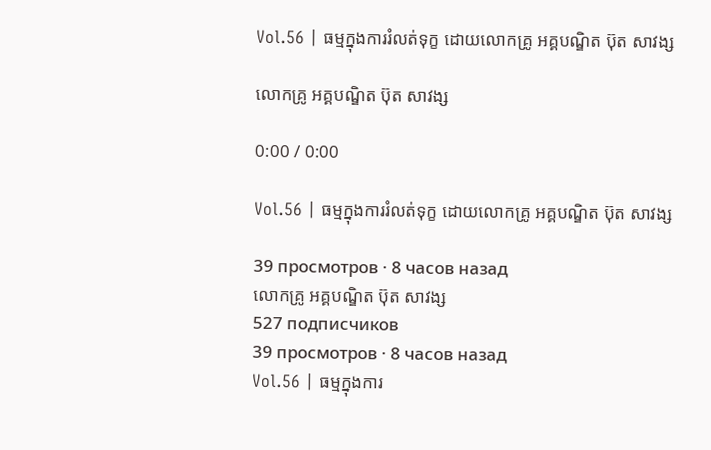Vol.56 | ធម្មក្នុងការរំលត់ទុក្ខ ដោយលោកគ្រូ អគ្គបណ្ឌិត ប៊ុត សាវង្ស

លោកគ្រូ អគ្គបណ្ឌិត ប៊ុត សាវង្ស

0:00 / 0:00

Vol.56 | ធម្មក្នុងការរំលត់ទុក្ខ ដោយលោកគ្រូ អគ្គបណ្ឌិត ប៊ុត សាវង្ស

39 просмотров · 8 часов назад
លោកគ្រូ អគ្គបណ្ឌិត ប៊ុត សាវង្ស
527 подписчиков
39 просмотров · 8 часов назад
Vol.56 | ធម្មក្នុងការ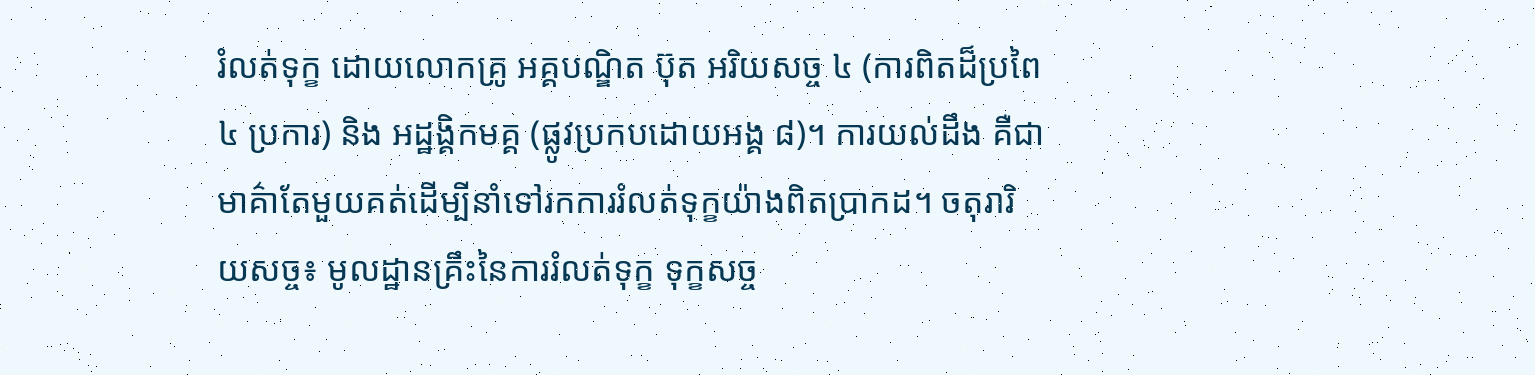រំលត់ទុក្ខ ដោយលោកគ្រូ អគ្គបណ្ឌិត ប៊ុត អរិយសច្ច ៤ (ការពិតដ៏ប្រពៃ ៤ ប្រការ) និង អដ្ឋង្គិកមគ្គ (ផ្លូវប្រកបដោយអង្គ ៨)។ ការយល់ដឹង គឺជាមាគ៌ាតែមួយគត់ដើម្បីនាំទៅរកការរំលត់ទុក្ខយ៉ាងពិតប្រាកដ។ ចតុរារិយសច្ច៖ មូលដ្ឋានគ្រឹះនៃការរំលត់ទុក្ខ ទុក្ខសច្ច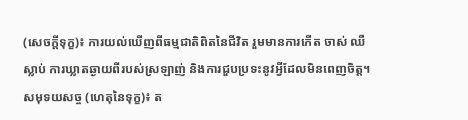(សេចក្តីទុក្ខ)៖ ការយល់ឃើញពីធម្មជាតិពិតនៃជីវិត រួមមានការកើត ចាស់ ឈឺ ស្លាប់ ការឃ្លាតឆ្ងាយពីរបស់ស្រឡាញ់ និងការជួបប្រទះនូវអ្វីដែលមិនពេញចិត្ត។ សមុទយសច្ច (ហេតុនៃទុក្ខ)៖ ត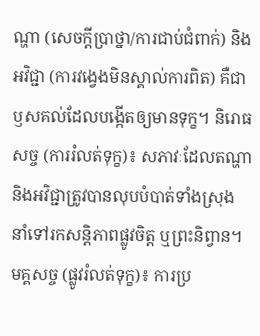ណ្ហា (សេចក្តីប្រាថ្នា/ការជាប់ជំពាក់) និងអវិជ្ជា (ការវង្វេងមិនស្គាល់ការពិត) គឺជាឫសគល់ដែលបង្កើតឲ្យមានទុក្ខ។ និរោធសច្ច (ការរំលត់ទុក្ខ)៖ សភាវៈដែលតណ្ហានិងអវិជ្ជាត្រូវបានលុបបំបាត់ទាំងស្រុង នាំទៅរកសន្តិភាពផ្លូវចិត្ត ឬព្រះនិព្វាន។ មគ្គសច្ច (ផ្លូវរំលត់ទុក្ខ)៖ ការប្រ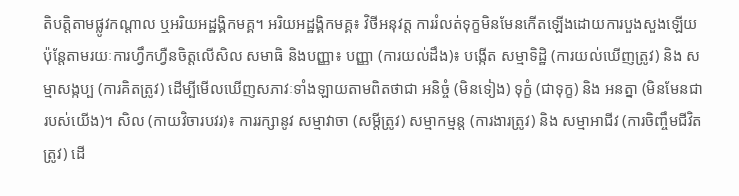តិបត្តិតាមផ្លូវកណ្តាល ឬអរិយអដ្ឋង្គិកមគ្គ។ អរិយអដ្ឋង្គិកមគ្គ៖ វិថីអនុវត្ត ការរំលត់ទុក្ខមិនមែនកើតឡើងដោយការបួងសួងឡើយ ប៉ុន្តែតាមរយៈការហ្វឹកហ្វឺនចិត្តលើសិល សមាធិ និងបញ្ញា៖ បញ្ញា (ការយល់ដឹង)៖ បង្កើត សម្មាទិដ្ឋិ (ការយល់ឃើញត្រូវ) និង សម្មាសង្កប្ប (ការគិតត្រូវ) ដើម្បីមើលឃើញសភាវៈទាំងឡាយតាមពិតថាជា អនិច្ចំ (មិនទៀង) ទុក្ខំ (ជាទុក្ខ) និង អនត្នា (មិនមែនជារបស់យើង)។ សិល (កាយវិចារបវរ)៖ ការរក្សានូវ សម្មាវាចា (សម្តីត្រូវ) សម្មាកម្មន្ត (ការងារត្រូវ) និង សម្មាអាជីវ (ការចិញ្ចឹមជីវិតត្រូវ) ដើ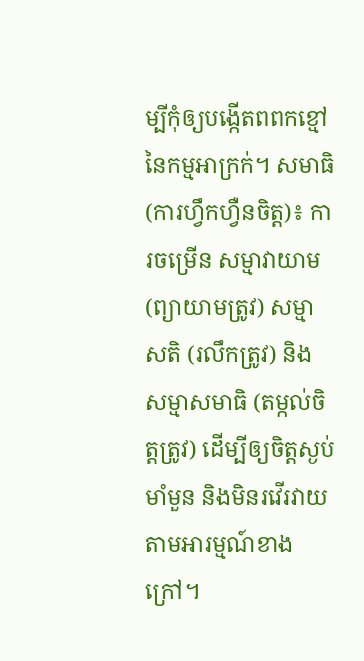ម្បីកុំឲ្យបង្កើតពពកខ្មៅនៃកម្មអាក្រក់។ សមាធិ (ការហ្វឹកហ្វឺនចិត្ត)៖ ការចម្រើន សម្មាវាយាម (ព្យាយាមត្រូវ) សម្មាសតិ (រលឹកត្រូវ) និង សម្មាសមាធិ (តម្កល់ចិត្តត្រូវ) ដើម្បីឲ្យចិត្តស្ងប់ មាំមួន និងមិនរវើរវាយតាមអារម្មណ៍ខាងក្រៅ។